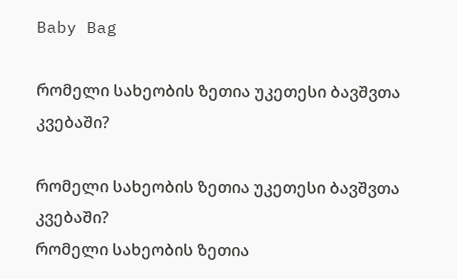Baby Bag

რომელი სახეობის ზეთია უკეთესი ბავშვთა კვებაში?

რომელი სახეობის ზეთია უკეთესი ბავშვთა კვებაში?
რომელი სახეობის ზეთია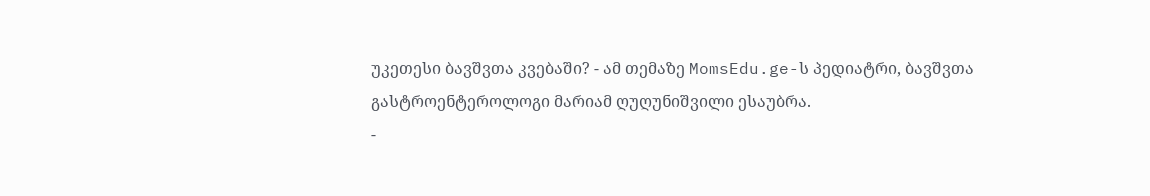უკეთესი ბავშვთა კვებაში? - ამ თემაზე MomsEdu.ge-ს პედიატრი, ბავშვთა გასტროენტეროლოგი მარიამ ღუღუნიშვილი ესაუბრა.
-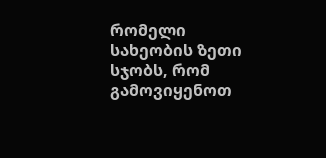რომელი სახეობის ზეთი სჯობს, რომ გამოვიყენოთ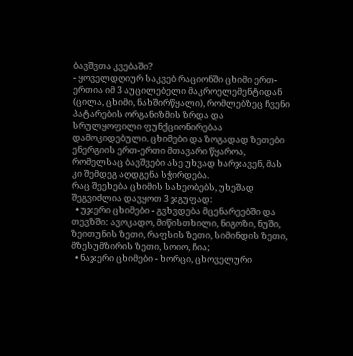ბავშვთა კვებაში?
- ყოველდღიურ საკვებ რაციონში ცხიმი ერთ-ერთია იმ 3 აუცილებელი მაკროელემენტიდან (ცილა, ცხიმი, ნახშირწყალი), რომლებზეც ჩვენი პატარების ორგანიზმის ზრდა და სრულყოფილი ფუნქციონირებაა დამოკიდებული. ცხიმები და ზოგადად ზეთები ენერგიის ერთ-ერთი მთავარი წყაროა, რომელსაც ბავშვები ასე უხვად ხარჯავენ, მას კი შემდეგ აღდგენა სჭირდება.
რაც შეეხება ცხიმის სახეობებს, უხეშად შეგვიძლია დავყოთ 3 ჯგუფად:
  • უჯერი ცხიმები - გვხვდება მცენარეებში და თევზში: ავოკადო, მიწისთხილი, ნიგოზი, ნუში, ზეითუნის ზეთი, რაფსის ზეთი, სიმინდის ზეთი, მზესუმზირის ზეთი, სოიო, ჩია;
  • ნაჯერი ცხიმები - ხორცი, ცხოველური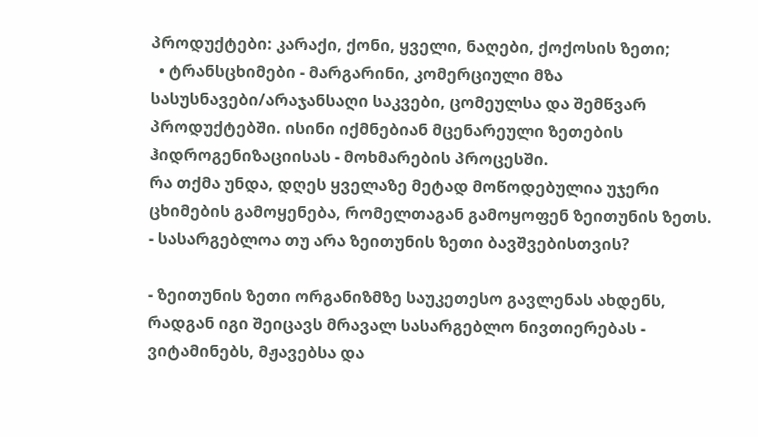პროდუქტები: კარაქი, ქონი, ყველი, ნაღები, ქოქოსის ზეთი;
  • ტრანსცხიმები - მარგარინი, კომერციული მზა სასუსნავები/არაჯანსაღი საკვები, ცომეულსა და შემწვარ პროდუქტებში. ისინი იქმნებიან მცენარეული ზეთების ჰიდროგენიზაციისას - მოხმარების პროცესში.
რა თქმა უნდა, დღეს ყველაზე მეტად მოწოდებულია უჯერი ცხიმების გამოყენება, რომელთაგან გამოყოფენ ზეითუნის ზეთს.
- სასარგებლოა თუ არა ზეითუნის ზეთი ბავშვებისთვის?

- ზეითუნის ზეთი ორგანიზმზე საუკეთესო გავლენას ახდენს, რადგან იგი შეიცავს მრავალ სასარგებლო ნივთიერებას - ვიტამინებს, მჟავებსა და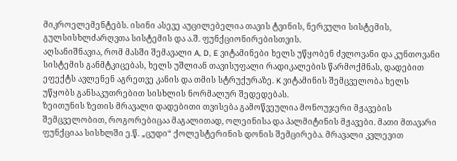მიკროელემენტებს. ისინი ასევე აუცილებელია თავის ტვინის, ნერვული სისტემის, გულსისხლძარღვთა სისტემის და ა.შ. ფუნქციონირებისთვის.
აღსანიშნავია, რომ მასში შემავალი A, D, E ვიტამინები ხელს უწყობენ ძვლოვანი და კუნთოვანი სისტემის განმტკიცებას, ხელს უშლიან თავისუფალი რადიკალების წარმოქმნას, დადებით ეფექტს ავლენენ აგრეთვე კანის და თმის სტრუქურაზე. K ვიტამინის შემცველობა ხელს უწყობს განსაკუთრებით სისხლის ნორმალურ შედედებას.
ზეითუნის ზეთის მრავალი დადებითი თვისება გამოწვეულია მონოუჯერი მჟავების შემცველობით, როგორებიცაა მაგალითად, ოლეინისა და პალმიტინის მჟავები. მათი მთავარი ფუნქციაა სისხლში ე.წ. „ცუდი“ ქოლესტერინის დონის შემცირება. მრავალი კვლევით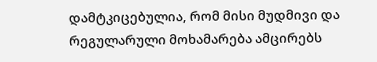დამტკიცებულია, რომ მისი მუდმივი და რეგულარული მოხამარება ამცირებს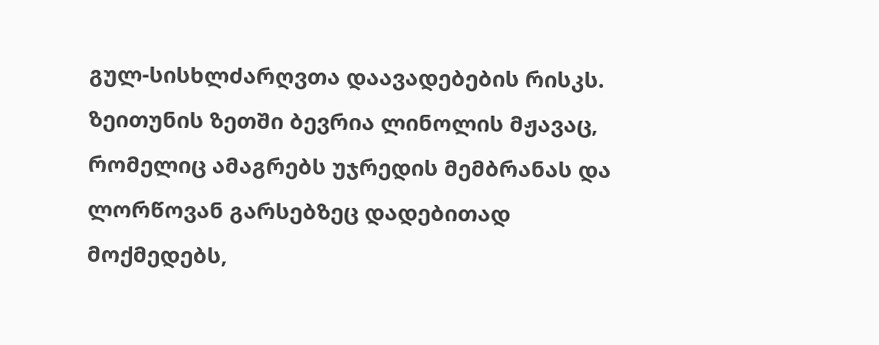გულ-სისხლძარღვთა დაავადებების რისკს.
ზეითუნის ზეთში ბევრია ლინოლის მჟავაც, რომელიც ამაგრებს უჯრედის მემბრანას და ლორწოვან გარსებზეც დადებითად მოქმედებს,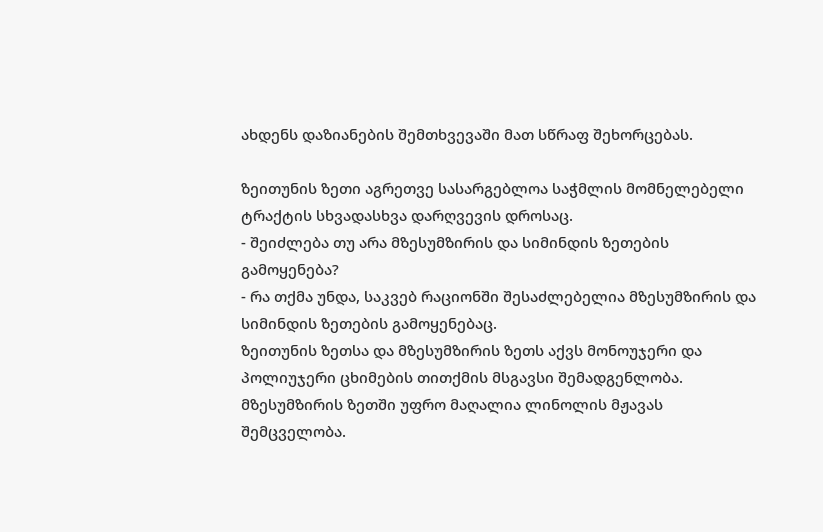ახდენს დაზიანების შემთხვევაში მათ სწრაფ შეხორცებას.

ზეითუნის ზეთი აგრეთვე სასარგებლოა საჭმლის მომნელებელი ტრაქტის სხვადასხვა დარღვევის დროსაც.
- შეიძლება თუ არა მზესუმზირის და სიმინდის ზეთების გამოყენება?
- რა თქმა უნდა, საკვებ რაციონში შესაძლებელია მზესუმზირის და სიმინდის ზეთების გამოყენებაც.
ზეითუნის ზეთსა და მზესუმზირის ზეთს აქვს მონოუჯერი და პოლიუჯერი ცხიმების თითქმის მსგავსი შემადგენლობა. მზესუმზირის ზეთში უფრო მაღალია ლინოლის მჟავას შემცველობა.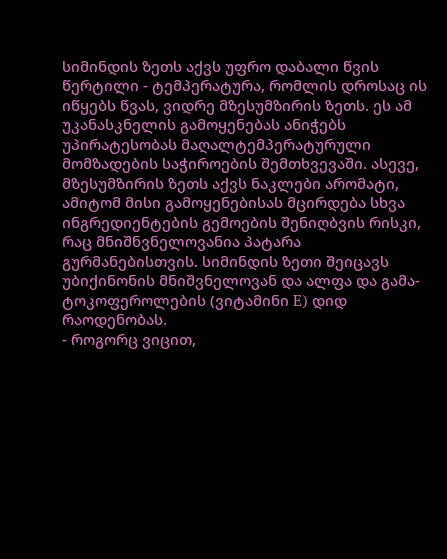სიმინდის ზეთს აქვს უფრო დაბალი წვის წერტილი - ტემპერატურა, რომლის დროსაც ის იწყებს წვას, ვიდრე მზესუმზირის ზეთს. ეს ამ უკანასკნელის გამოყენებას ანიჭებს უპირატესობას მაღალტემპერატურული მომზადების საჭიროების შემთხვევაში. ასევე, მზესუმზირის ზეთს აქვს ნაკლები არომატი, ამიტომ მისი გამოყენებისას მცირდება სხვა ინგრედიენტების გემოების შენიღბვის რისკი, რაც მნიშნვნელოვანია პატარა გურმანებისთვის. სიმინდის ზეთი შეიცავს უბიქინონის მნიშვნელოვან და ალფა და გამა-ტოკოფეროლების (ვიტამინი E) დიდ რაოდენობას.
- როგორც ვიცით,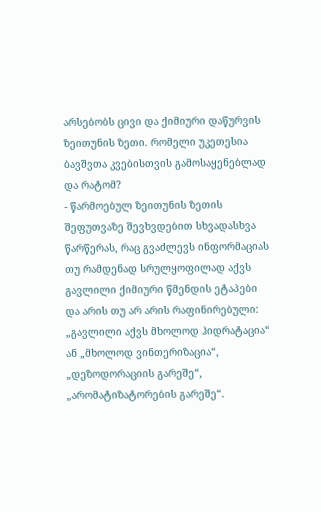არსებობს ცივი და ქიმიური დაწურვის ზეითუნის ზეთი. რომელი უკეთესია ბავშვთა კვებისთვის გამოსაყენებლად და რატომ?
- წარმოებულ ზეითუნის ზეთის შეფუთვაზე შევხვდებით სხვადასხვა წარწერას, რაც გვაძლევს ინფორმაციას თუ რამდენად სრულყოფილად აქვს გავლილი ქიმიური წმენდის ეტაპები და არის თუ არ არის რაფინირებული: „გავლილი აქვს მხოლოდ ჰიდრატაცია“ ან „მხოლოდ ვინთერიზაცია“, „დეზოდორაციის გარეშე“, „არომატიზატორების გარეშე“.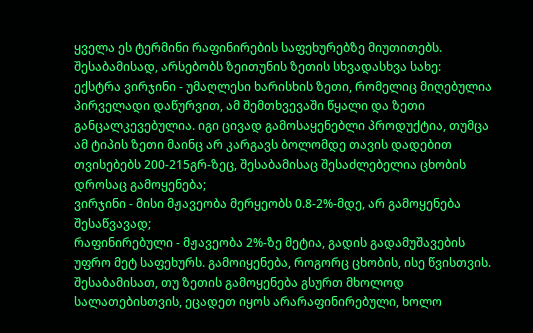ყველა ეს ტერმინი რაფინირების საფეხურებზე მიუთითებს.
შესაბამისად, არსებობს ზეითუნის ზეთის სხვადასხვა სახე:
ექსტრა ვირჯინი - უმაღლესი ხარისხის ზეთი, რომელიც მიღებულია პირველადი დაწურვით, ამ შემთხვევაში წყალი და ზეთი განცალკევებულია. იგი ცივად გამოსაყენებლი პროდუქტია, თუმცა ამ ტიპის ზეთი მაინც არ კარგავს ბოლომდე თავის დადებით თვისებებს 200-215გრ-ზეც, შესაბამისაც შესაძლებელია ცხობის დროსაც გამოყენება;
ვირჯინი - მისი მჟავეობა მერყეობს 0.8-2%-მდე, არ გამოყენება შესაწვავად;
რაფინირებული - მჟავეობა 2%-ზე მეტია, გადის გადამუშავების უფრო მეტ საფეხურს. გამოიყენება, როგორც ცხობის, ისე წვისთვის.
შესაბამისათ, თუ ზეთის გამოყენება გსურთ მხოლოდ სალათებისთვის, ეცადეთ იყოს არარაფინირებული, ხოლო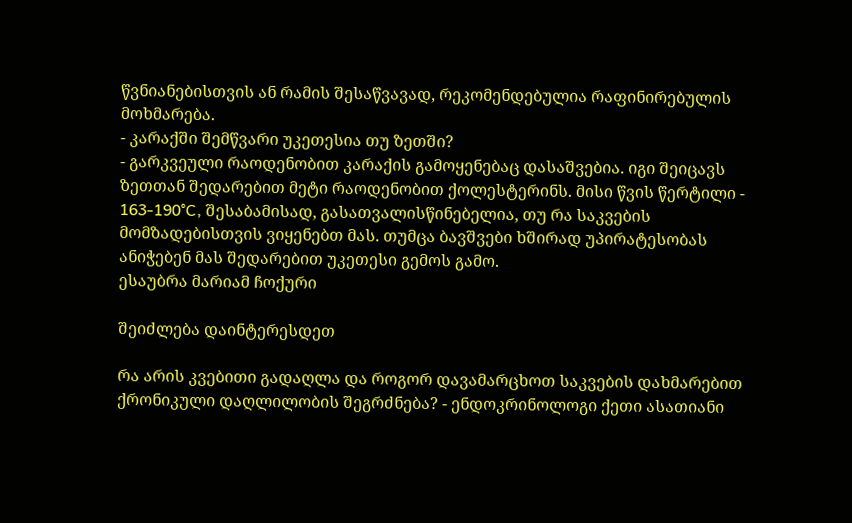წვნიანებისთვის ან რამის შესაწვავად, რეკომენდებულია რაფინირებულის მოხმარება.
- კარაქში შემწვარი უკეთესია თუ ზეთში?
- გარკვეული რაოდენობით კარაქის გამოყენებაც დასაშვებია. იგი შეიცავს ზეთთან შედარებით მეტი რაოდენობით ქოლესტერინს. მისი წვის წერტილი - 163-190°C, შესაბამისად, გასათვალისწინებელია, თუ რა საკვების მომზადებისთვის ვიყენებთ მას. თუმცა ბავშვები ხშირად უპირატესობას ანიჭებენ მას შედარებით უკეთესი გემოს გამო.
ესაუბრა მარიამ ჩოქური

შეიძლება დაინტერესდეთ

რა არის კვებითი გადაღლა და როგორ დავამარცხოთ საკვების დახმარებით ქრონიკული დაღლილობის შეგრძნება? - ენდოკრინოლოგი ქეთი ასათიანი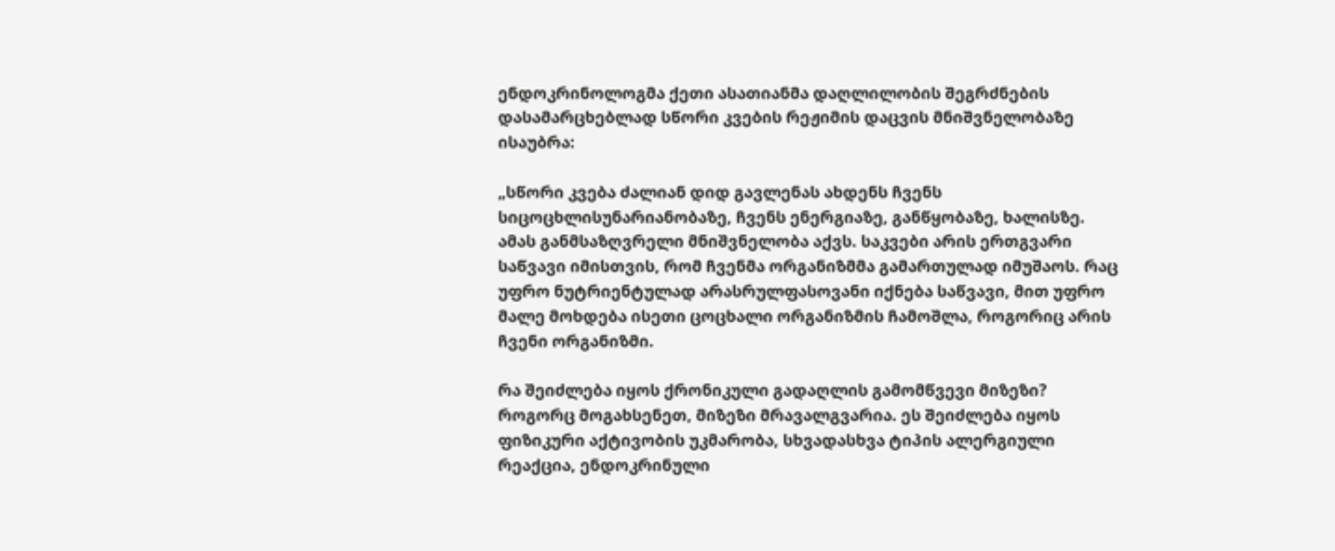ენდოკრინოლოგმა ქეთი ასათიანმა დაღლილობის შეგრძნების დასამარცხებლად სწორი კვების რეჟიმის დაცვის მნიშვნელობაზე ისაუბრა:

„სწორი კვება ძალიან დიდ გავლენას ახდენს ჩვენს სიცოცხლისუნარიანობაზე, ჩვენს ენერგიაზე, განწყობაზე, ხალისზე. ამას განმსაზღვრელი მნიშვნელობა აქვს. საკვები არის ერთგვარი საწვავი იმისთვის, რომ ჩვენმა ორგანიზმმა გამართულად იმუშაოს. რაც უფრო ნუტრიენტულად არასრულფასოვანი იქნება საწვავი, მით უფრო მალე მოხდება ისეთი ცოცხალი ორგანიზმის ჩამოშლა, როგორიც არის ჩვენი ორგანიზმი.

რა შეიძლება იყოს ქრონიკული გადაღლის გამომწვევი მიზეზი? როგორც მოგახსენეთ, მიზეზი მრავალგვარია. ეს შეიძლება იყოს ფიზიკური აქტივობის უკმარობა, სხვადასხვა ტიპის ალერგიული რეაქცია, ენდოკრინული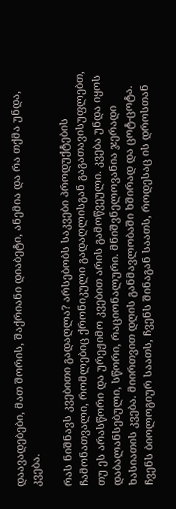დაავადებები, მათ შორის, შაქრიანი დიაბეტი, ანემია და რა თქმა უნდა, კვება.

რას ნიშნავს კვებითი გადაღლა? არსებობს საკვები პროდუქტების ჩამონათვალი, რომლებიც ქრონიკული გადაღლისგან გაგათავისუფლებთ, თუ ეს არასწორი და ურეჟიმო კვებით არის გამოწვეული. კვება უნდა იყოს დაბალანსებული, სწორი, რაციონალური. მნიშვნელოვანია ჯერადი ხასიათის კვება. მიირთვით დღის განმავლობაში ხშირად და ცოტ-ცოტა. ჩვენს ბიოლოგიურ საათს, ჩვენს შინაგან საათს, როდესაც ის დროსთან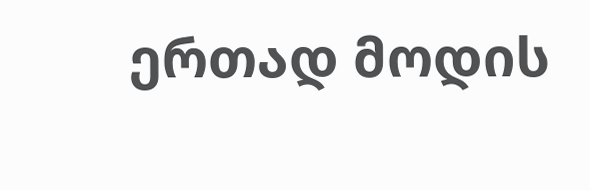ერთად მოდის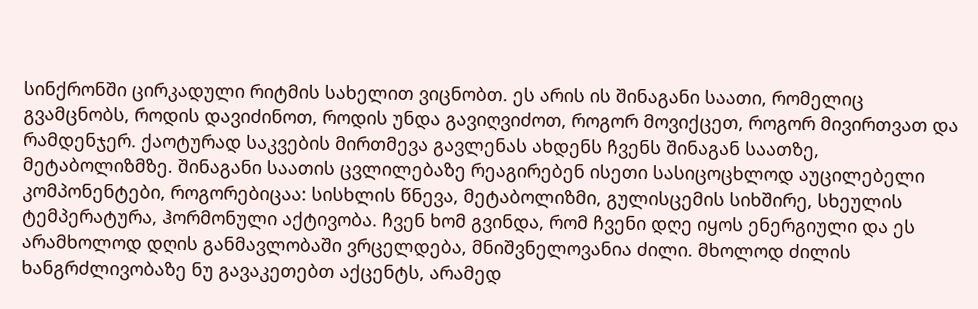სინქრონში ცირკადული რიტმის სახელით ვიცნობთ. ეს არის ის შინაგანი საათი, რომელიც გვამცნობს, როდის დავიძინოთ, როდის უნდა გავიღვიძოთ, როგორ მოვიქცეთ, როგორ მივირთვათ და რამდენჯერ. ქაოტურად საკვების მირთმევა გავლენას ახდენს ჩვენს შინაგან საათზე, მეტაბოლიზმზე. შინაგანი საათის ცვლილებაზე რეაგირებენ ისეთი სასიცოცხლოდ აუცილებელი კომპონენტები, როგორებიცაა: სისხლის წნევა, მეტაბოლიზმი, გულისცემის სიხშირე, სხეულის ტემპერატურა, ჰორმონული აქტივობა. ჩვენ ხომ გვინდა, რომ ჩვენი დღე იყოს ენერგიული და ეს არამხოლოდ დღის განმავლობაში ვრცელდება, მნიშვნელოვანია ძილი. მხოლოდ ძილის ხანგრძლივობაზე ნუ გავაკეთებთ აქცენტს, არამედ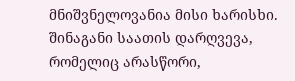მნიშვნელოვანია მისი ხარისხი. შინაგანი საათის დარღვევა, რომელიც არასწორი,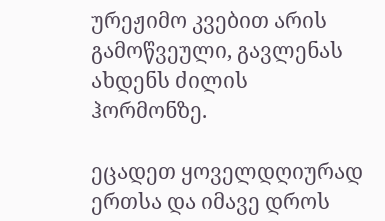ურეჟიმო კვებით არის გამოწვეული, გავლენას ახდენს ძილის ჰორმონზე.

ეცადეთ ყოველდღიურად ერთსა და იმავე დროს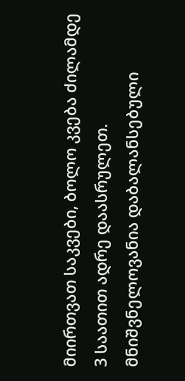მიირთვათ საკვები, ბოლო კვება ძილამდე 3 საათით ადრე დაასრულეთ. მნიშვნელოვანია დაბალანსებული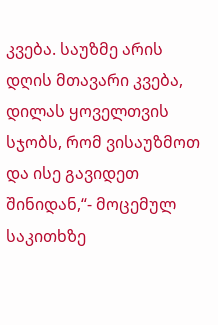კვება. საუზმე არის დღის მთავარი კვება, დილას ყოველთვის სჯობს, რომ ვისაუზმოთ და ისე გავიდეთ შინიდან,“- მოცემულ საკითხზე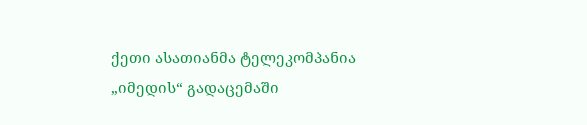ქეთი ასათიანმა ტელეკომპანია „იმედის“ გადაცემაში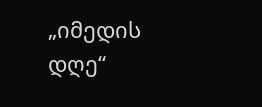„იმედის დღე“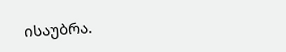ისაუბრა.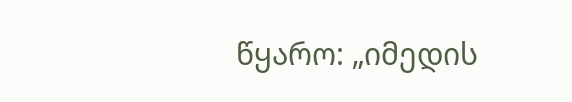წყარო: „იმედის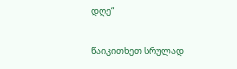დღე“

წაიკითხეთ სრულად